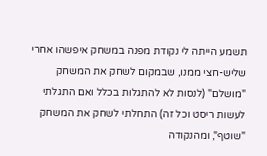תשמע הייתה לי נקודת מפנה במשחק איפשהו אחרי שליש-חצי ממנו, שבמקום לשחק את המשחק "מושלם" (לנסות לא להתגלות בכלל ואם התגלתי לעשות ריסט וכל זה) התחלתי לשחק את המשחק "שוטף", ומהנקודה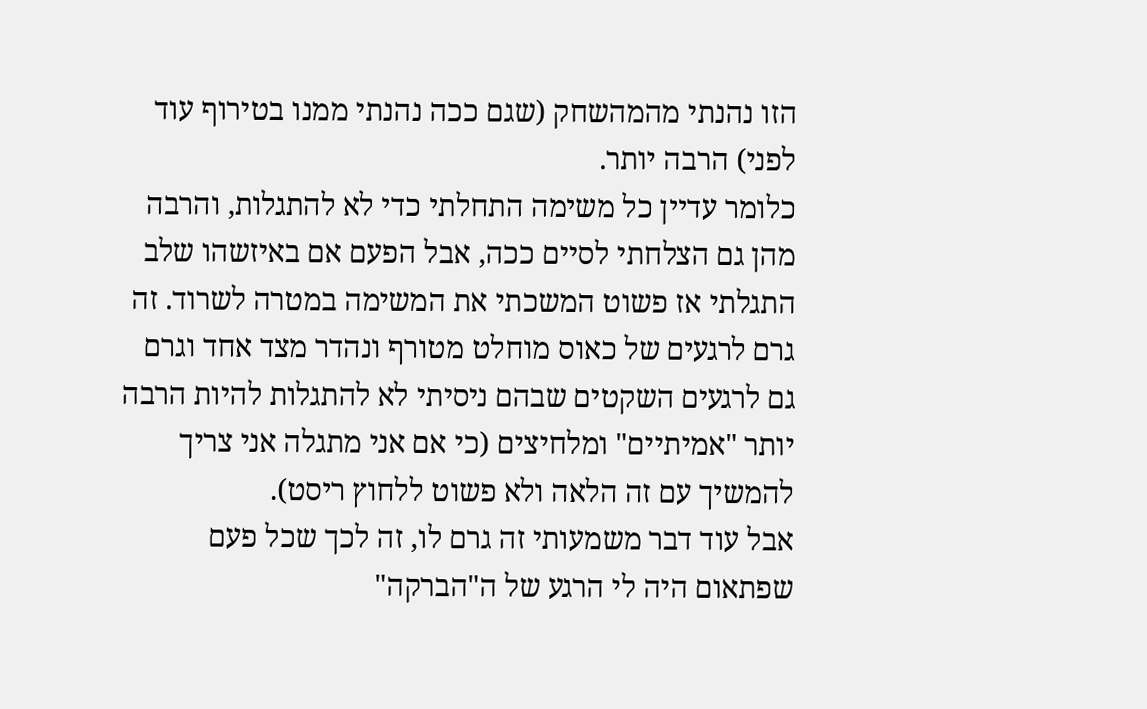הזו נהנתי מהמהשחק (שגם ככה נהנתי ממנו בטירוף עוד לפני) הרבה יותר.
כלומר עדיין כל משימה התחלתי כדי לא להתגלות, והרבה מהן גם הצלחתי לסיים ככה, אבל הפעם אם באיזשהו שלב התגלתי אז פשוט המשכתי את המשימה במטרה לשרוד. זה גרם לרגעים של כאוס מוחלט מטורף ונהדר מצד אחד וגרם גם לרגעים השקטים שבהם ניסיתי לא להתגלות להיות הרבה יותר "אמיתיים" ומלחיצים (כי אם אני מתגלה אני צריך להמשיך עם זה הלאה ולא פשוט ללחוץ ריסט).
אבל עוד דבר משמעותי זה גרם לו, זה לכך שכל פעם שפתאום היה לי הרגע של ה"הברקה"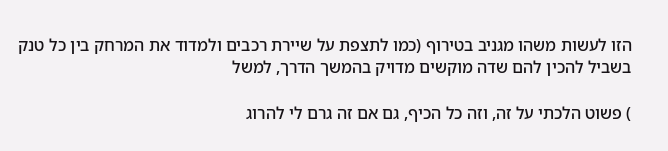הזו לעשות משהו מגניב בטירוף (כמו לתצפת על שיירת רכבים ולמדוד את המרחק בין כל טנק בשביל להכין להם שדה מוקשים מדויק בהמשך הדרך, למשל

) פשוט הלכתי על זה, וזה כל הכיף, גם אם זה גרם לי להרוג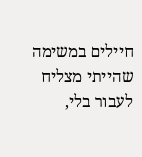חיילים במשימה שהייתי מצליח לעבור בלי,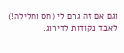וגם אם זה גרם לי (חס וחלילה!) לאבד נקודות לדירוג.